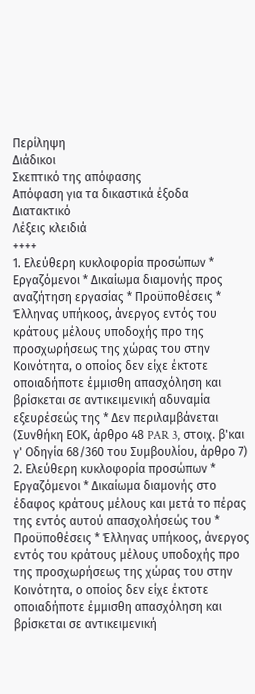Περίληψη
Διάδικοι
Σκεπτικό της απόφασης
Απόφαση για τα δικαστικά έξοδα
Διατακτικό
Λέξεις κλειδιά
++++
1. Ελεύθερη κυκλοφορία προσώπων * Εργαζόμενοι * Δικαίωμα διαμονής προς αναζήτηση εργασίας * Προϋποθέσεις * Έλληνας υπήκοος, άνεργος εντός του κράτους μέλους υποδοχής προ της προσχωρήσεως της χώρας του στην Κοινότητα, ο οποίος δεν είχε έκτοτε οποιαδήποτε έμμισθη απασχόληση και βρίσκεται σε αντικειμενική αδυναμία εξευρέσεώς της * Δεν περιλαμβάνεται
(Συνθήκη ΕΟΚ, άρθρο 48 PAR 3, στοιχ. β'και γ' Οδηγία 68/360 του Συμβουλίου, άρθρο 7)
2. Ελεύθερη κυκλοφορία προσώπων * Εργαζόμενοι * Δικαίωμα διαμονής στο έδαφος κράτους μέλους και μετά το πέρας της εντός αυτού απασχολήσεώς του * Προϋποθέσεις * Έλληνας υπήκοος, άνεργος εντός του κράτους μέλους υποδοχής προ της προσχωρήσεως της χώρας του στην Κοινότητα, ο οποίος δεν είχε έκτοτε οποιαδήποτε έμμισθη απασχόληση και βρίσκεται σε αντικειμενική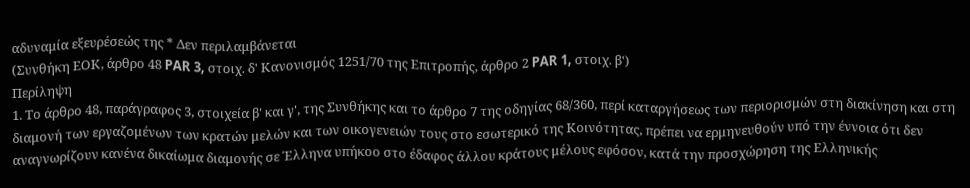αδυναμία εξευρέσεώς της * Δεν περιλαμβάνεται
(Συνθήκη ΕΟΚ, άρθρο 48 PAR 3, στοιχ. δ' Κανονισμός 1251/70 της Επιτροπής, άρθρο 2 PAR 1, στοιχ. β')
Περίληψη
1. Το άρθρο 48, παράγραφος 3, στοιχεία β' και γ', της Συνθήκης και το άρθρο 7 της οδηγίας 68/360, περί καταργήσεως των περιορισμών στη διακίνηση και στη διαμονή των εργαζομένων των κρατών μελών και των οικογενειών τους στο εσωτερικό της Κοινότητας, πρέπει να ερμηνευθούν υπό την έννοια ότι δεν αναγνωρίζουν κανένα δικαίωμα διαμονής σε Έλληνα υπήκοο στο έδαφος άλλου κράτους μέλους εφόσον, κατά την προσχώρηση της Ελληνικής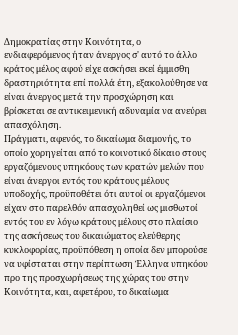Δημοκρατίας στην Κοινότητα, ο ενδιαφερόμενος ήταν άνεργος σ' αυτό το άλλο κράτος μέλος αφού είχε ασκήσει εκεί έμμισθη δραστηριότητα επί πολλά έτη, εξακολούθησε να είναι άνεργος μετά την προσχώρηση και βρίσκεται σε αντικειμενική αδυναμία να ανεύρει απασχόληση.
Πράγματι, αφενός, το δικαίωμα διαμονής, το οποίο χορηγείται από το κοινοτικό δίκαιο στους εργαζόμενους υπηκόους των κρατών μελών που είναι άνεργοι εντός του κράτους μέλους υποδοχής, προϋποθέτει ότι αυτοί οι εργαζόμενοι είχαν στο παρελθόν απασχοληθεί ως μισθωτοί εντός του εν λόγω κράτους μέλους στο πλαίσιο της ασκήσεως του δικαιώματος ελεύθερης κυκλοφορίας, προϋπόθεση η οποία δεν μπορούσε να υφίσταται στην περίπτωση Έλληνα υπηκόου προ της προσχωρήσεως της χώρας του στην Κοινότητα, και, αφετέρου, το δικαίωμα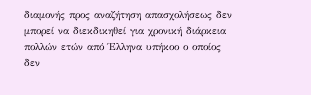διαμονής προς αναζήτηση απασχολήσεως δεν μπορεί να διεκδικηθεί για χρονική διάρκεια πολλών ετών από Έλληνα υπήκοο ο οποίος δεν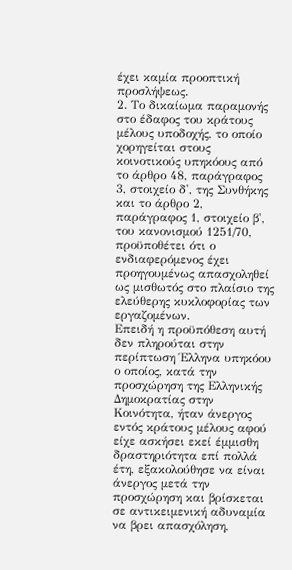έχει καμία προοπτική προσλήψεως.
2. Το δικαίωμα παραμονής στο έδαφος του κράτους μέλους υποδοχής, το οποίο χορηγείται στους κοινοτικούς υπηκόους από το άρθρο 48, παράγραφος 3, στοιχείο δ', της Συνθήκης και το άρθρο 2, παράγραφος 1, στοιχείο β', του κανονισμού 1251/70, προϋποθέτει ότι ο ενδιαφερόμενος έχει προηγουμένως απασχοληθεί ως μισθωτός στο πλαίσιο της ελεύθερης κυκλοφορίας των εργαζομένων.
Επειδή η προϋπόθεση αυτή δεν πληρούται στην περίπτωση Έλληνα υπηκόου ο οποίος, κατά την προσχώρηση της Ελληνικής Δημοκρατίας στην Κοινότητα, ήταν άνεργος εντός κράτους μέλους αφού είχε ασκήσει εκεί έμμισθη δραστηριότητα επί πολλά έτη, εξακολούθησε να είναι άνεργος μετά την προσχώρηση και βρίσκεται σε αντικειμενική αδυναμία να βρει απασχόληση,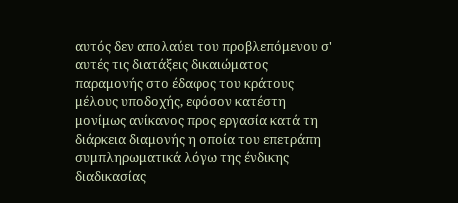αυτός δεν απολαύει του προβλεπόμενου σ' αυτές τις διατάξεις δικαιώματος παραμονής στο έδαφος του κράτους μέλους υποδοχής, εφόσον κατέστη μονίμως ανίκανος προς εργασία κατά τη διάρκεια διαμονής η οποία του επετράπη συμπληρωματικά λόγω της ένδικης διαδικασίας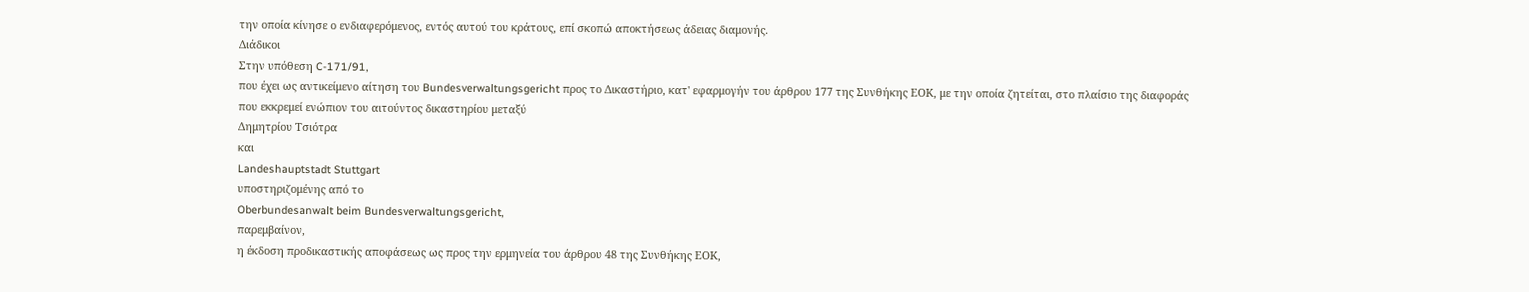την οποία κίνησε ο ενδιαφερόμενος, εντός αυτού του κράτους, επί σκοπώ αποκτήσεως άδειας διαμονής.
Διάδικοι
Στην υπόθεση C-171/91,
που έχει ως αντικείμενο αίτηση του Bundesverwaltungsgericht προς το Δικαστήριο, κατ' εφαρμογήν του άρθρου 177 της Συνθήκης ΕΟΚ, με την οποία ζητείται, στο πλαίσιο της διαφοράς που εκκρεμεί ενώπιον του αιτούντος δικαστηρίου μεταξύ
Δημητρίου Τσιότρα
και
Landeshauptstadt Stuttgart
υποστηριζομένης από το
Oberbundesanwalt beim Bundesverwaltungsgericht,
παρεμβαίνον,
η έκδοση προδικαστικής αποφάσεως ως προς την ερμηνεία του άρθρου 48 της Συνθήκης ΕΟΚ,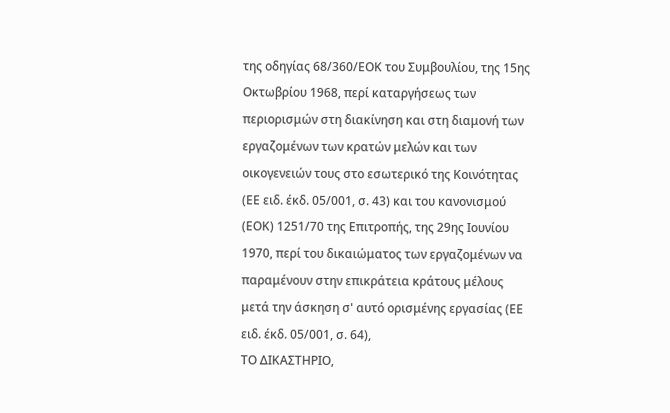της οδηγίας 68/360/ΕΟΚ του Συμβουλίου, της 15ης Οκτωβρίου 1968, περί καταργήσεως των περιορισμών στη διακίνηση και στη διαμονή των εργαζομένων των κρατών μελών και των οικογενειών τους στο εσωτερικό της Κοινότητας (ΕΕ ειδ. έκδ. 05/001, σ. 43) και του κανονισμού (ΕΟΚ) 1251/70 της Επιτροπής, της 29ης Ιουνίου 1970, περί του δικαιώματος των εργαζομένων να παραμένουν στην επικράτεια κράτους μέλους μετά την άσκηση σ' αυτό ορισμένης εργασίας (ΕΕ ειδ. έκδ. 05/001, σ. 64),
ΤΟ ΔΙΚΑΣΤΗΡΙΟ,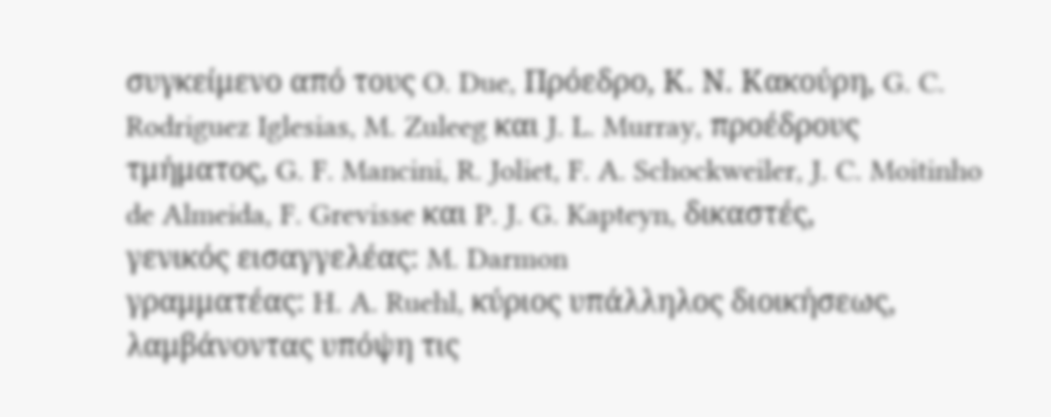συγκείμενο από τους O. Due, Πρόεδρο, Κ. Ν. Κακούρη, G. C. Rodriguez Iglesias, M. Zuleeg και J. L. Murray, προέδρους τμήματος, G. F. Mancini, R. Joliet, F. A. Schockweiler, J. C. Moitinho de Almeida, F. Grevisse και P. J. G. Kapteyn, δικαστές,
γενικός εισαγγελέας: M. Darmon
γραμματέας: H. A. Ruehl, κύριος υπάλληλος διοικήσεως,
λαμβάνοντας υπόψη τις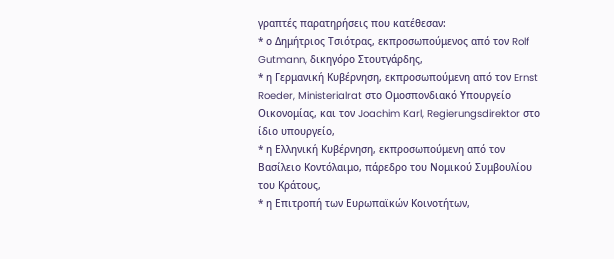γραπτές παρατηρήσεις που κατέθεσαν:
* ο Δημήτριος Τσιότρας, εκπροσωπούμενος από τον Rolf Gutmann, δικηγόρο Στουτγάρδης,
* η Γερμανική Κυβέρνηση, εκπροσωπούμενη από τον Ernst Roeder, Ministerialrat στο Ομοσπονδιακό Υπουργείο Οικονομίας, και τον Joachim Karl, Regierungsdirektor στο ίδιο υπουργείο,
* η Ελληνική Κυβέρνηση, εκπροσωπούμενη από τον Βασίλειο Κοντόλαιμο, πάρεδρο του Νομικού Συμβουλίου του Κράτους,
* η Επιτροπή των Ευρωπαϊκών Κοινοτήτων,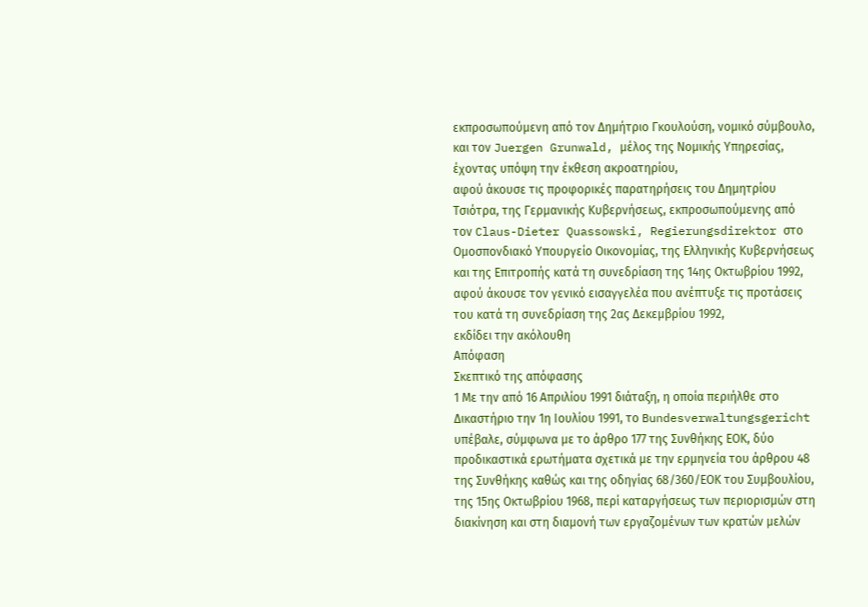εκπροσωπούμενη από τον Δημήτριο Γκουλούση, νομικό σύμβουλο, και τον Juergen Grunwald, μέλος της Νομικής Υπηρεσίας,
έχοντας υπόψη την έκθεση ακροατηρίου,
αφού άκουσε τις προφορικές παρατηρήσεις του Δημητρίου Τσιότρα, της Γερμανικής Κυβερνήσεως, εκπροσωπούμενης από τον Claus-Dieter Quassowski, Regierungsdirektor στο Ομοσπονδιακό Υπουργείο Οικονομίας, της Ελληνικής Κυβερνήσεως και της Επιτροπής κατά τη συνεδρίαση της 14ης Οκτωβρίου 1992,
αφού άκουσε τον γενικό εισαγγελέα που ανέπτυξε τις προτάσεις του κατά τη συνεδρίαση της 2ας Δεκεμβρίου 1992,
εκδίδει την ακόλουθη
Απόφαση
Σκεπτικό της απόφασης
1 Με την από 16 Απριλίου 1991 διάταξη, η οποία περιήλθε στο Δικαστήριο την 1η Ιουλίου 1991, το Bundesverwaltungsgericht υπέβαλε, σύμφωνα με το άρθρο 177 της Συνθήκης ΕΟΚ, δύο προδικαστικά ερωτήματα σχετικά με την ερμηνεία του άρθρου 48 της Συνθήκης καθώς και της οδηγίας 68/360/ΕΟΚ του Συμβουλίου, της 15ης Οκτωβρίου 1968, περί καταργήσεως των περιορισμών στη διακίνηση και στη διαμονή των εργαζομένων των κρατών μελών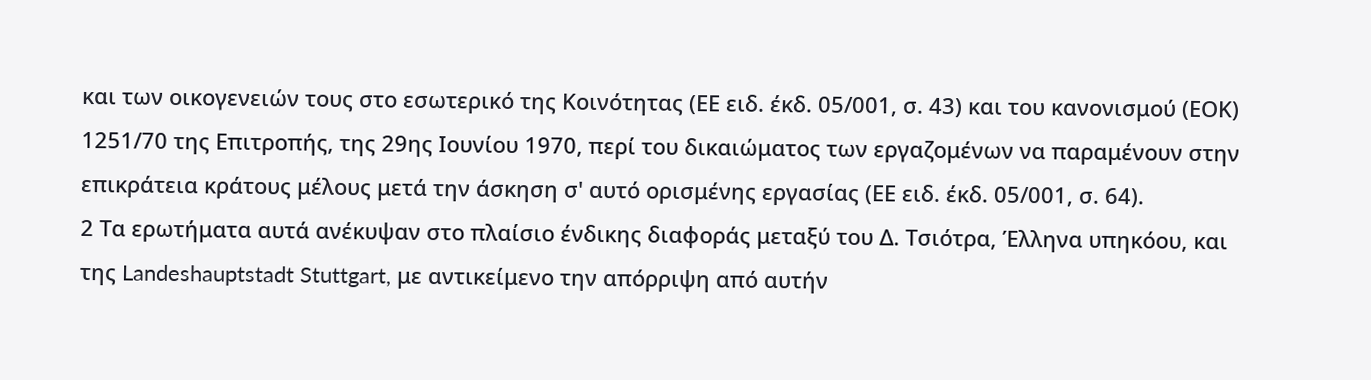και των οικογενειών τους στο εσωτερικό της Κοινότητας (ΕΕ ειδ. έκδ. 05/001, σ. 43) και του κανονισμού (ΕΟΚ) 1251/70 της Επιτροπής, της 29ης Ιουνίου 1970, περί του δικαιώματος των εργαζομένων να παραμένουν στην επικράτεια κράτους μέλους μετά την άσκηση σ' αυτό ορισμένης εργασίας (ΕΕ ειδ. έκδ. 05/001, σ. 64).
2 Τα ερωτήματα αυτά ανέκυψαν στο πλαίσιο ένδικης διαφοράς μεταξύ του Δ. Τσιότρα, Έλληνα υπηκόου, και της Landeshauptstadt Stuttgart, με αντικείμενο την απόρριψη από αυτήν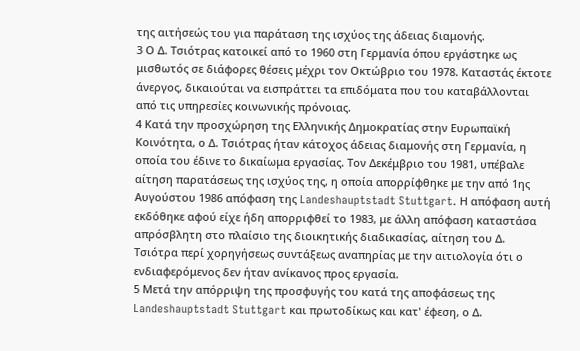της αιτήσεώς του για παράταση της ισχύος της άδειας διαμονής.
3 Ο Δ. Τσιότρας κατοικεί από το 1960 στη Γερμανία όπου εργάστηκε ως μισθωτός σε διάφορες θέσεις μέχρι τον Οκτώβριο του 1978. Καταστάς έκτοτε άνεργος, δικαιούται να εισπράττει τα επιδόματα που του καταβάλλονται από τις υπηρεσίες κοινωνικής πρόνοιας.
4 Κατά την προσχώρηση της Ελληνικής Δημοκρατίας στην Ευρωπαϊκή Κοινότητα, ο Δ. Τσιότρας ήταν κάτοχος άδειας διαμονής στη Γερμανία, η οποία του έδινε το δικαίωμα εργασίας. Τον Δεκέμβριο του 1981, υπέβαλε αίτηση παρατάσεως της ισχύος της, η οποία απορρίφθηκε με την από 1ης Αυγούστου 1986 απόφαση της Landeshauptstadt Stuttgart. Η απόφαση αυτή εκδόθηκε αφού είχε ήδη απορριφθεί το 1983, με άλλη απόφαση καταστάσα απρόσβλητη στο πλαίσιο της διοικητικής διαδικασίας, αίτηση του Δ. Τσιότρα περί χορηγήσεως συντάξεως αναπηρίας με την αιτιολογία ότι ο ενδιαφερόμενος δεν ήταν ανίκανος προς εργασία.
5 Μετά την απόρριψη της προσφυγής του κατά της αποφάσεως της Landeshauptstadt Stuttgart και πρωτοδίκως και κατ' έφεση, ο Δ.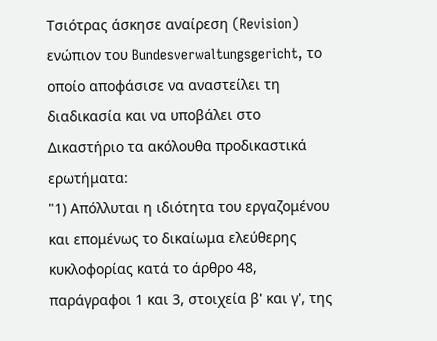Τσιότρας άσκησε αναίρεση (Revision) ενώπιον του Bundesverwaltungsgericht, το οποίο αποφάσισε να αναστείλει τη διαδικασία και να υποβάλει στο Δικαστήριο τα ακόλουθα προδικαστικά ερωτήματα:
"1) Απόλλυται η ιδιότητα του εργαζομένου και επομένως το δικαίωμα ελεύθερης κυκλοφορίας κατά το άρθρο 48, παράγραφοι 1 και 3, στοιχεία β' και γ', της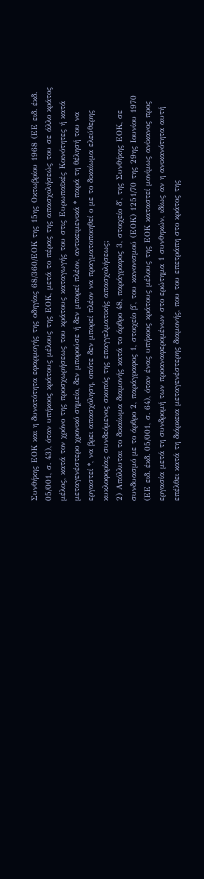Συνθήκης ΕΟΚ και η δυνατότητα εφαρμογής της οδηγίας 68/360/ΕΟΚ της 15ης Οκτωβρίου 1968 (ΕΕ ειδ. έκδ. 05/001, σ. 43), όταν υπήκοος κράτους μέλους της ΕΟΚ, μετά το πέρας της απασχολήσεώς του σε άλλο κράτος μέλος, κατά τον χρόνο της προσχωρήσεως του κράτους καταγωγής του στις Ευρωπαϊκές Κοινότητες ή κατά μεταγενέστερο χρονικό σημείο, δεν μπορούσε ή δεν μπορεί πλέον, αντικειμενικά * παρά τη θέλησή του να εργαστεί *, να βρει απασχόληση, οπότε δεν μπορεί πλέον να πραγματοποιηθεί ο με το δικαίωμα ελεύθερης κυκλοφορίας συνδεόμενος σκοπός της επαγγελματικής απασχολήσεως;
2) Απόλλυται το δικαίωμα διαμονής κατά το άρθρο 48, παράγραφος 3, στοιχείο δ', της Συνθήκης ΕΟΚ, σε συνδυασμό με το άρθρο 2, παράγραφος 1, στοιχείο β', του κανονισμού (ΕΟΚ) 1251/70 της 29ης Ιουνίου 1970 (ΕΕ ειδ. έκδ. 05/001, σ. 64), όταν ένας υπήκοος κράτους μέλους της ΕΟΚ καταστεί μονίμως ανίκανος προς εργασία μετά τη συνδρομή των προαναφερομένων στο ερώτημα 1 συνθηκών, ιδίως αν η ανικανότητα αυτή επέλθει κατά τη διάρκεια μεταγενέστερης διαμονής, που του επετράπη στο κράτος της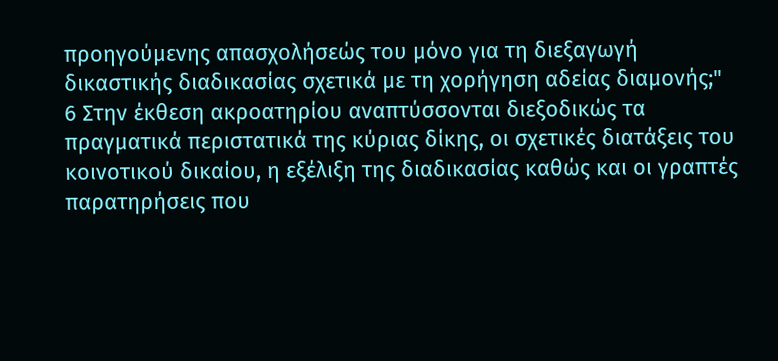προηγούμενης απασχολήσεώς του μόνο για τη διεξαγωγή δικαστικής διαδικασίας σχετικά με τη χορήγηση αδείας διαμονής;"
6 Στην έκθεση ακροατηρίου αναπτύσσονται διεξοδικώς τα πραγματικά περιστατικά της κύριας δίκης, οι σχετικές διατάξεις του κοινοτικού δικαίου, η εξέλιξη της διαδικασίας καθώς και οι γραπτές παρατηρήσεις που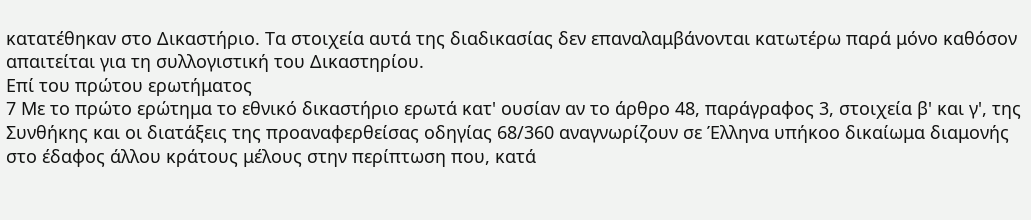κατατέθηκαν στο Δικαστήριο. Τα στοιχεία αυτά της διαδικασίας δεν επαναλαμβάνονται κατωτέρω παρά μόνο καθόσον απαιτείται για τη συλλογιστική του Δικαστηρίου.
Επί του πρώτου ερωτήματος
7 Με το πρώτο ερώτημα το εθνικό δικαστήριο ερωτά κατ' ουσίαν αν το άρθρο 48, παράγραφος 3, στοιχεία β' και γ', της Συνθήκης και οι διατάξεις της προαναφερθείσας οδηγίας 68/360 αναγνωρίζουν σε Έλληνα υπήκοο δικαίωμα διαμονής στο έδαφος άλλου κράτους μέλους στην περίπτωση που, κατά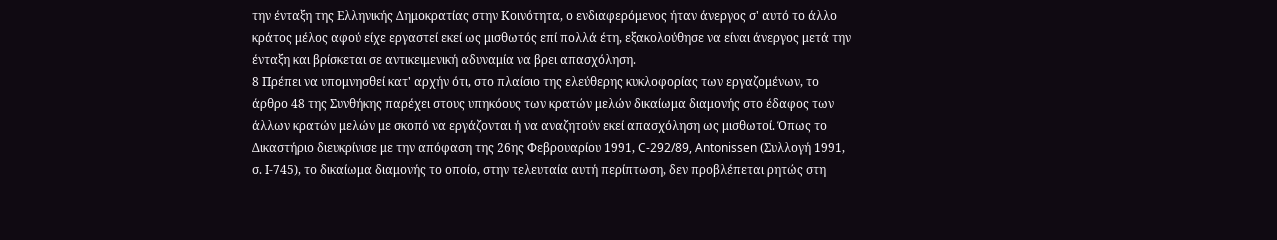την ένταξη της Ελληνικής Δημοκρατίας στην Κοινότητα, ο ενδιαφερόμενος ήταν άνεργος σ' αυτό το άλλο κράτος μέλος αφού είχε εργαστεί εκεί ως μισθωτός επί πολλά έτη, εξακολούθησε να είναι άνεργος μετά την ένταξη και βρίσκεται σε αντικειμενική αδυναμία να βρει απασχόληση.
8 Πρέπει να υπομνησθεί κατ' αρχήν ότι, στο πλαίσιο της ελεύθερης κυκλοφορίας των εργαζομένων, το άρθρο 48 της Συνθήκης παρέχει στους υπηκόους των κρατών μελών δικαίωμα διαμονής στο έδαφος των άλλων κρατών μελών με σκοπό να εργάζονται ή να αναζητούν εκεί απασχόληση ως μισθωτοί. Όπως το Δικαστήριο διευκρίνισε με την απόφαση της 26ης Φεβρουαρίου 1991, C-292/89, Antonissen (Συλλογή 1991, σ. Ι-745), το δικαίωμα διαμονής το οποίο, στην τελευταία αυτή περίπτωση, δεν προβλέπεται ρητώς στη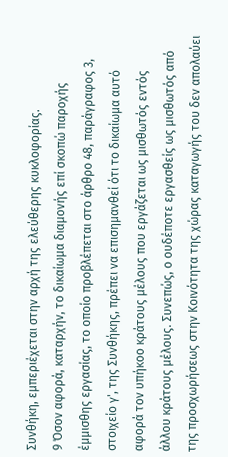Συνθήκη, εμπεριέχεται στην αρχή της ελεύθερης κυκλοφορίας.
9 Όσον αφορά, καταρχήν, το δικαίωμα διαμονής επί σκοπώ παροχής έμμισθης εργασίας, το οποίο προβλέπεται στο άρθρο 48, παράγραφος 3, στοιχείο γ', της Συνθήκης, πρέπει να επισημανθεί ότι το δικαίωμα αυτό αφορά τον υπήκοο κράτους μέλους που εργάζεται ως μισθωτός εντός άλλου κράτους μέλους. Συνεπώς, ο ουδέποτε εργασθείς ως μισθωτός από της προσχωρήσεως στην Κοινότητα της χώρας καταγωγής του δεν απολαύει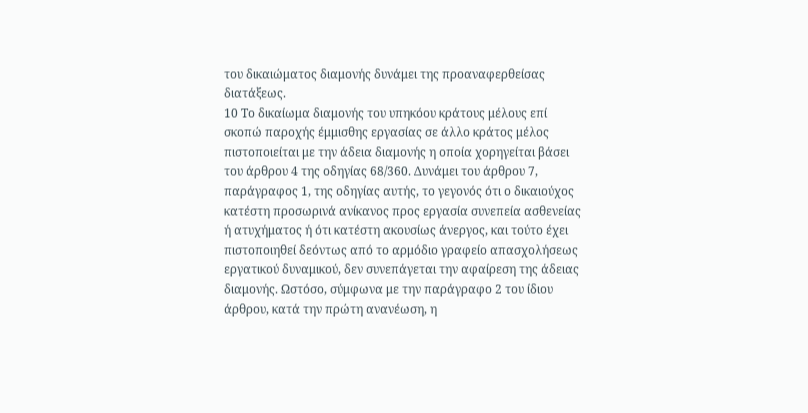του δικαιώματος διαμονής δυνάμει της προαναφερθείσας διατάξεως.
10 Το δικαίωμα διαμονής του υπηκόου κράτους μέλους επί σκοπώ παροχής έμμισθης εργασίας σε άλλο κράτος μέλος πιστοποιείται με την άδεια διαμονής η οποία χορηγείται βάσει του άρθρου 4 της οδηγίας 68/360. Δυνάμει του άρθρου 7, παράγραφος 1, της οδηγίας αυτής, το γεγονός ότι ο δικαιούχος κατέστη προσωρινά ανίκανος προς εργασία συνεπεία ασθενείας ή ατυχήματος ή ότι κατέστη ακουσίως άνεργος, και τούτο έχει πιστοποιηθεί δεόντως από το αρμόδιο γραφείο απασχολήσεως εργατικού δυναμικού, δεν συνεπάγεται την αφαίρεση της άδειας διαμονής. Ωστόσο, σύμφωνα με την παράγραφο 2 του ίδιου άρθρου, κατά την πρώτη ανανέωση, η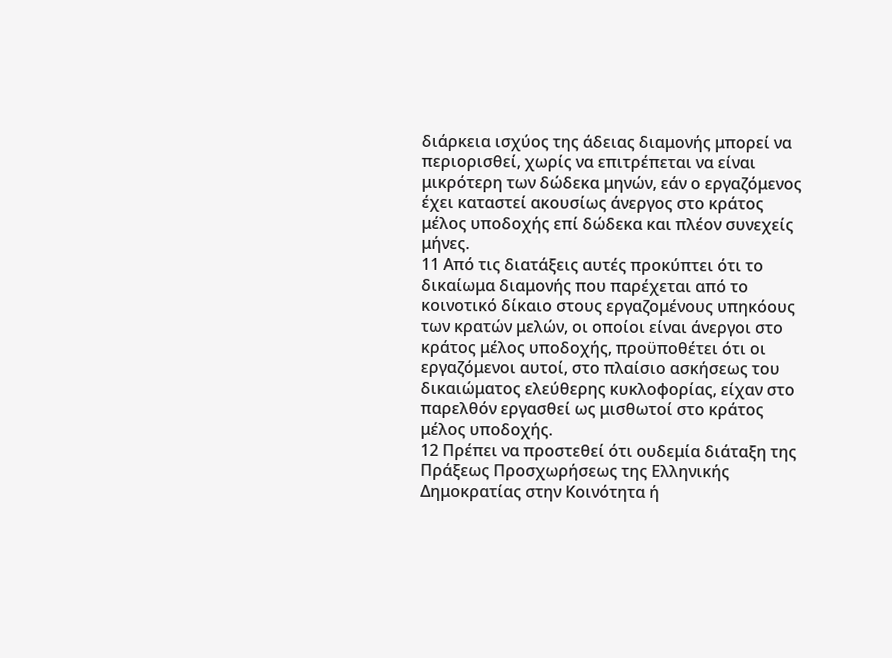διάρκεια ισχύος της άδειας διαμονής μπορεί να περιορισθεί, χωρίς να επιτρέπεται να είναι μικρότερη των δώδεκα μηνών, εάν ο εργαζόμενος έχει καταστεί ακουσίως άνεργος στο κράτος μέλος υποδοχής επί δώδεκα και πλέον συνεχείς μήνες.
11 Από τις διατάξεις αυτές προκύπτει ότι το δικαίωμα διαμονής που παρέχεται από το κοινοτικό δίκαιο στους εργαζομένους υπηκόους των κρατών μελών, οι οποίοι είναι άνεργοι στο κράτος μέλος υποδοχής, προϋποθέτει ότι οι εργαζόμενοι αυτοί, στο πλαίσιο ασκήσεως του δικαιώματος ελεύθερης κυκλοφορίας, είχαν στο παρελθόν εργασθεί ως μισθωτοί στο κράτος μέλος υποδοχής.
12 Πρέπει να προστεθεί ότι ουδεμία διάταξη της Πράξεως Προσχωρήσεως της Ελληνικής Δημοκρατίας στην Κοινότητα ή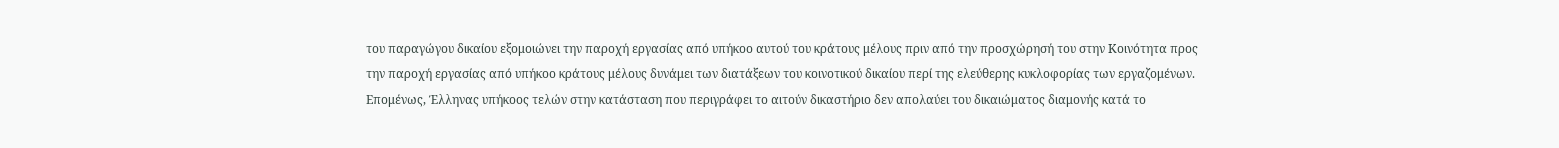του παραγώγου δικαίου εξομοιώνει την παροχή εργασίας από υπήκοο αυτού του κράτους μέλους πριν από την προσχώρησή του στην Κοινότητα προς την παροχή εργασίας από υπήκοο κράτους μέλους δυνάμει των διατάξεων του κοινοτικού δικαίου περί της ελεύθερης κυκλοφορίας των εργαζομένων. Επομένως, Έλληνας υπήκοος τελών στην κατάσταση που περιγράφει το αιτούν δικαστήριο δεν απολαύει του δικαιώματος διαμονής κατά το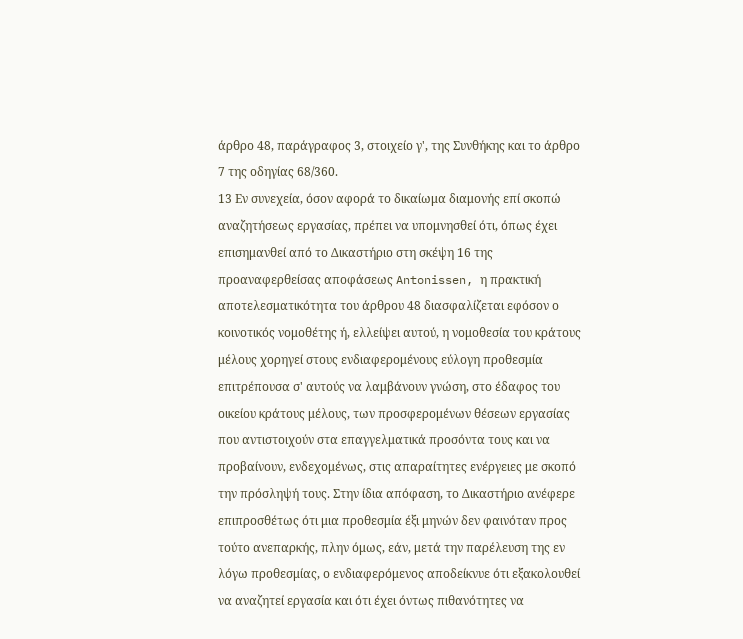άρθρο 48, παράγραφος 3, στοιχείο γ', της Συνθήκης και το άρθρο 7 της οδηγίας 68/360.
13 Εν συνεχεία, όσον αφορά το δικαίωμα διαμονής επί σκοπώ αναζητήσεως εργασίας, πρέπει να υπομνησθεί ότι, όπως έχει επισημανθεί από το Δικαστήριο στη σκέψη 16 της προαναφερθείσας αποφάσεως Antonissen, η πρακτική αποτελεσματικότητα του άρθρου 48 διασφαλίζεται εφόσον ο κοινοτικός νομοθέτης ή, ελλείψει αυτού, η νομοθεσία του κράτους μέλους χορηγεί στους ενδιαφερομένους εύλογη προθεσμία επιτρέπουσα σ' αυτούς να λαμβάνουν γνώση, στο έδαφος του οικείου κράτους μέλους, των προσφερομένων θέσεων εργασίας που αντιστοιχούν στα επαγγελματικά προσόντα τους και να προβαίνουν, ενδεχομένως, στις απαραίτητες ενέργειες με σκοπό την πρόσληψή τους. Στην ίδια απόφαση, το Δικαστήριο ανέφερε επιπροσθέτως ότι μια προθεσμία έξι μηνών δεν φαινόταν προς τούτο ανεπαρκής, πλην όμως, εάν, μετά την παρέλευση της εν λόγω προθεσμίας, ο ενδιαφερόμενος αποδείκνυε ότι εξακολουθεί να αναζητεί εργασία και ότι έχει όντως πιθανότητες να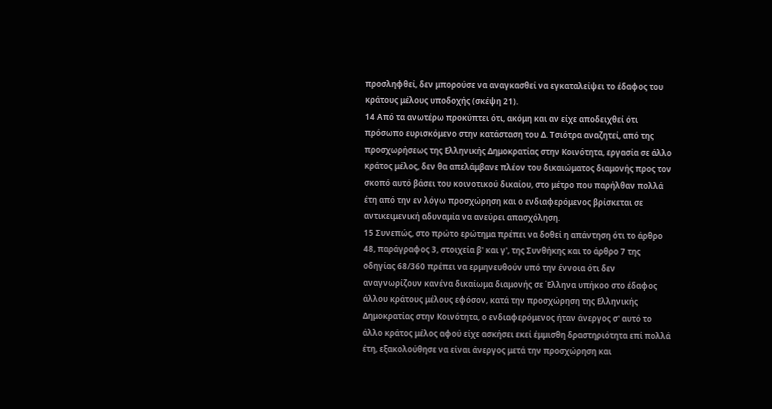προσληφθεί, δεν μπορούσε να αναγκασθεί να εγκαταλείψει το έδαφος του κράτους μέλους υποδοχής (σκέψη 21).
14 Από τα ανωτέρω προκύπτει ότι, ακόμη και αν είχε αποδειχθεί ότι πρόσωπο ευρισκόμενο στην κατάσταση του Δ. Τσιότρα αναζητεί, από της προσχωρήσεως της Ελληνικής Δημοκρατίας στην Κοινότητα, εργασία σε άλλο κράτος μέλος, δεν θα απελάμβανε πλέον του δικαιώματος διαμονής προς τον σκοπό αυτό βάσει του κοινοτικού δικαίου, στο μέτρο που παρήλθαν πολλά έτη από την εν λόγω προσχώρηση και ο ενδιαφερόμενος βρίσκεται σε αντικειμενική αδυναμία να ανεύρει απασχόληση.
15 Συνεπώς, στο πρώτο ερώτημα πρέπει να δοθεί η απάντηση ότι το άρθρο 48, παράγραφος 3, στοιχεία β' και γ', της Συνθήκης και το άρθρο 7 της οδηγίας 68/360 πρέπει να ερμηνευθούν υπό την έννοια ότι δεν αναγνωρίζουν κανένα δικαίωμα διαμονής σε Έλληνα υπήκοο στο έδαφος άλλου κράτους μέλους εφόσον, κατά την προσχώρηση της Ελληνικής Δημοκρατίας στην Κοινότητα, ο ενδιαφερόμενος ήταν άνεργος σ' αυτό το άλλο κράτος μέλος αφού είχε ασκήσει εκεί έμμισθη δραστηριότητα επί πολλά έτη, εξακολούθησε να είναι άνεργος μετά την προσχώρηση και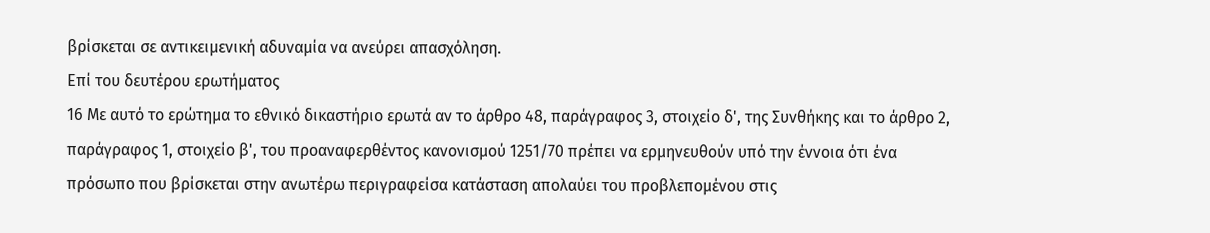βρίσκεται σε αντικειμενική αδυναμία να ανεύρει απασχόληση.
Επί του δευτέρου ερωτήματος
16 Με αυτό το ερώτημα το εθνικό δικαστήριο ερωτά αν το άρθρο 48, παράγραφος 3, στοιχείο δ', της Συνθήκης και το άρθρο 2, παράγραφος 1, στοιχείο β', του προαναφερθέντος κανονισμού 1251/70 πρέπει να ερμηνευθούν υπό την έννοια ότι ένα πρόσωπο που βρίσκεται στην ανωτέρω περιγραφείσα κατάσταση απολαύει του προβλεπομένου στις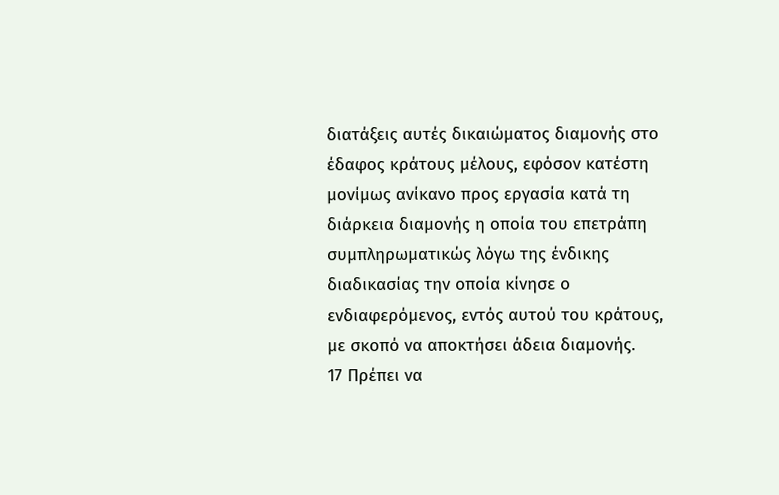διατάξεις αυτές δικαιώματος διαμονής στο έδαφος κράτους μέλους, εφόσον κατέστη μονίμως ανίκανο προς εργασία κατά τη διάρκεια διαμονής η οποία του επετράπη συμπληρωματικώς λόγω της ένδικης διαδικασίας την οποία κίνησε ο ενδιαφερόμενος, εντός αυτού του κράτους, με σκοπό να αποκτήσει άδεια διαμονής.
17 Πρέπει να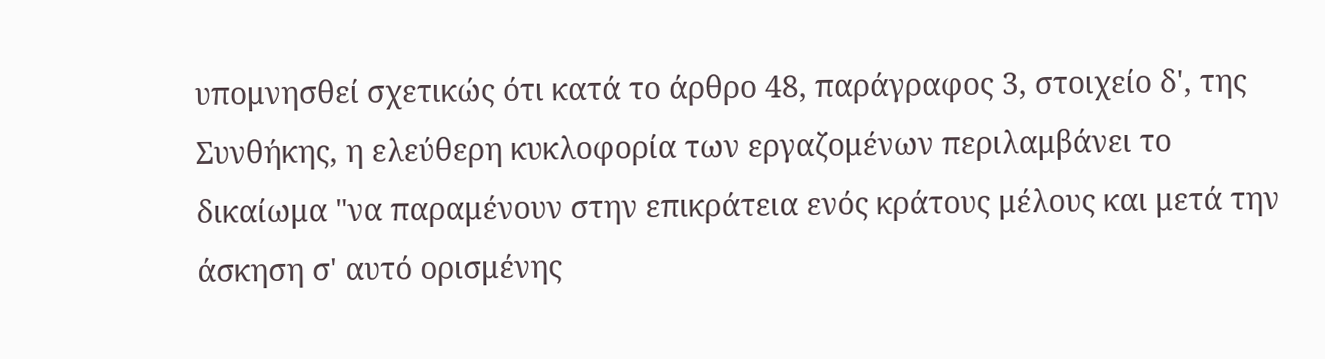υπομνησθεί σχετικώς ότι κατά το άρθρο 48, παράγραφος 3, στοιχείο δ', της Συνθήκης, η ελεύθερη κυκλοφορία των εργαζομένων περιλαμβάνει το δικαίωμα "να παραμένουν στην επικράτεια ενός κράτους μέλους και μετά την άσκηση σ' αυτό ορισμένης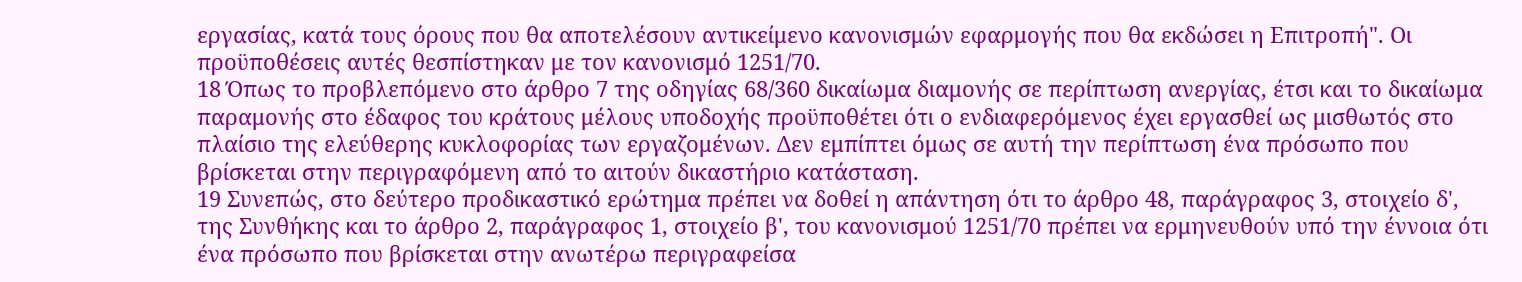εργασίας, κατά τους όρους που θα αποτελέσουν αντικείμενο κανονισμών εφαρμογής που θα εκδώσει η Επιτροπή". Οι προϋποθέσεις αυτές θεσπίστηκαν με τον κανονισμό 1251/70.
18 Όπως το προβλεπόμενο στο άρθρο 7 της οδηγίας 68/360 δικαίωμα διαμονής σε περίπτωση ανεργίας, έτσι και το δικαίωμα παραμονής στο έδαφος του κράτους μέλους υποδοχής προϋποθέτει ότι ο ενδιαφερόμενος έχει εργασθεί ως μισθωτός στο πλαίσιο της ελεύθερης κυκλοφορίας των εργαζομένων. Δεν εμπίπτει όμως σε αυτή την περίπτωση ένα πρόσωπο που βρίσκεται στην περιγραφόμενη από το αιτούν δικαστήριο κατάσταση.
19 Συνεπώς, στο δεύτερο προδικαστικό ερώτημα πρέπει να δοθεί η απάντηση ότι το άρθρο 48, παράγραφος 3, στοιχείο δ', της Συνθήκης και το άρθρο 2, παράγραφος 1, στοιχείο β', του κανονισμού 1251/70 πρέπει να ερμηνευθούν υπό την έννοια ότι ένα πρόσωπο που βρίσκεται στην ανωτέρω περιγραφείσα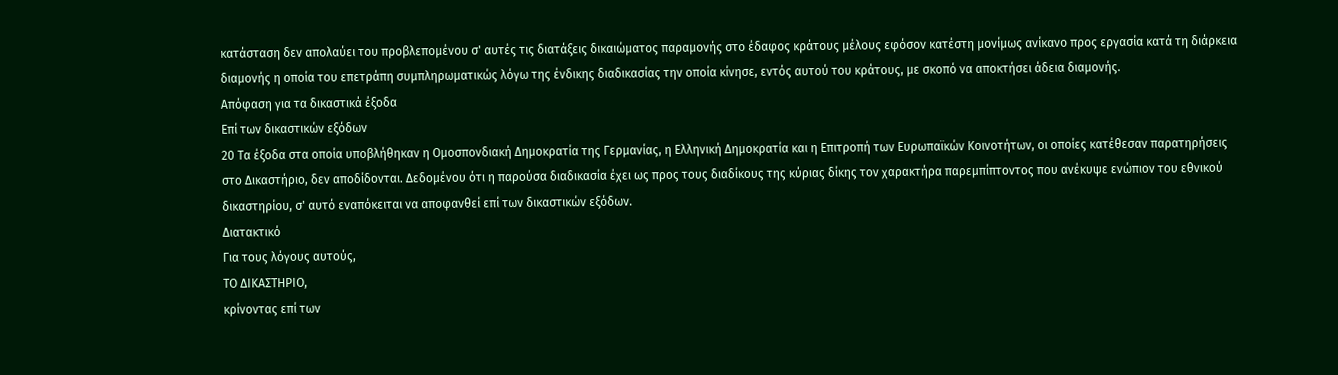κατάσταση δεν απολαύει του προβλεπομένου σ' αυτές τις διατάξεις δικαιώματος παραμονής στο έδαφος κράτους μέλους εφόσον κατέστη μονίμως ανίκανο προς εργασία κατά τη διάρκεια διαμονής η οποία του επετράπη συμπληρωματικώς λόγω της ένδικης διαδικασίας την οποία κίνησε, εντός αυτού του κράτους, με σκοπό να αποκτήσει άδεια διαμονής.
Απόφαση για τα δικαστικά έξοδα
Επί των δικαστικών εξόδων
20 Τα έξοδα στα οποία υποβλήθηκαν η Ομοσπονδιακή Δημοκρατία της Γερμανίας, η Ελληνική Δημοκρατία και η Επιτροπή των Ευρωπαϊκών Κοινοτήτων, οι οποίες κατέθεσαν παρατηρήσεις στο Δικαστήριο, δεν αποδίδονται. Δεδομένου ότι η παρούσα διαδικασία έχει ως προς τους διαδίκους της κύριας δίκης τον χαρακτήρα παρεμπίπτοντος που ανέκυψε ενώπιον του εθνικού δικαστηρίου, σ' αυτό εναπόκειται να αποφανθεί επί των δικαστικών εξόδων.
Διατακτικό
Για τους λόγους αυτούς,
ΤΟ ΔΙΚΑΣΤΗΡΙΟ,
κρίνοντας επί των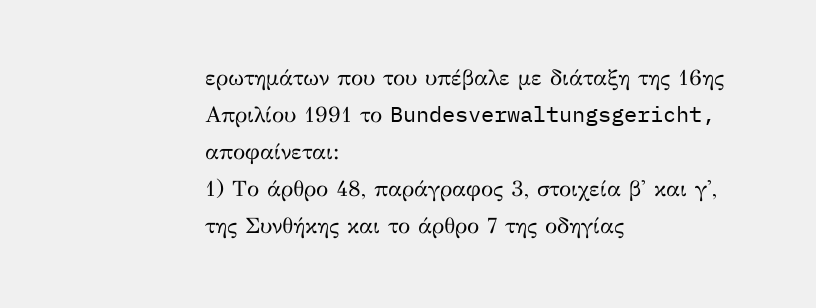ερωτημάτων που του υπέβαλε με διάταξη της 16ης Απριλίου 1991 το Bundesverwaltungsgericht, αποφαίνεται:
1) Το άρθρο 48, παράγραφος 3, στοιχεία β' και γ', της Συνθήκης και το άρθρο 7 της οδηγίας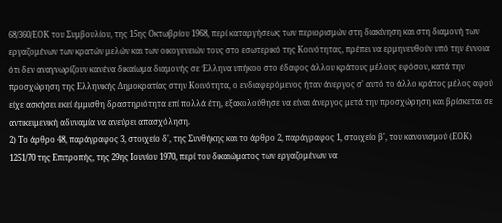68/360/ΕΟΚ του Συμβουλίου, της 15ης Οκτωβρίου 1968, περί καταργήσεως των περιορισμών στη διακίνηση και στη διαμονή των εργαζομένων των κρατών μελών και των οικογενειών τους στο εσωτερικό της Κοινότητας, πρέπει να ερμηνευθούν υπό την έννοια ότι δεν αναγνωρίζουν κανένα δικαίωμα διαμονής σε Έλληνα υπήκοο στο έδαφος άλλου κράτους μέλους εφόσον, κατά την προσχώρηση της Ελληνικής Δημοκρατίας στην Κοινότητα, ο ενδιαφερόμενος ήταν άνεργος σ' αυτό το άλλο κράτος μέλος αφού είχε ασκήσει εκεί έμμισθη δραστηριότητα επί πολλά έτη, εξακολούθησε να είναι άνεργος μετά την προσχώρηση και βρίσκεται σε αντικειμενική αδυναμία να ανεύρει απασχόληση.
2) Το άρθρο 48, παράγραφος 3, στοιχείο δ', της Συνθήκης και το άρθρο 2, παράγραφος 1, στοιχείο β', του κανονισμού (ΕΟΚ) 1251/70 της Επιτροπής, της 29ης Ιουνίου 1970, περί του δικαιώματος των εργαζομένων να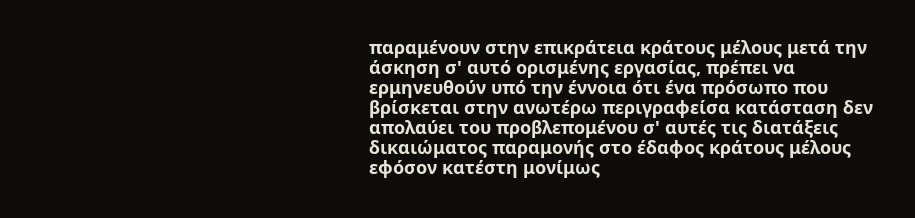παραμένουν στην επικράτεια κράτους μέλους μετά την άσκηση σ' αυτό ορισμένης εργασίας, πρέπει να ερμηνευθούν υπό την έννοια ότι ένα πρόσωπο που βρίσκεται στην ανωτέρω περιγραφείσα κατάσταση δεν απολαύει του προβλεπομένου σ' αυτές τις διατάξεις δικαιώματος παραμονής στο έδαφος κράτους μέλους εφόσον κατέστη μονίμως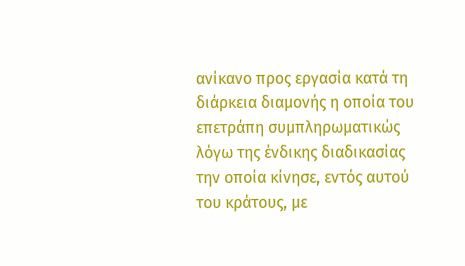ανίκανο προς εργασία κατά τη διάρκεια διαμονής η οποία του επετράπη συμπληρωματικώς λόγω της ένδικης διαδικασίας την οποία κίνησε, εντός αυτού του κράτους, με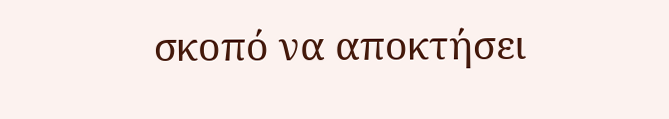σκοπό να αποκτήσει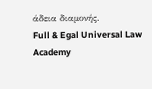άδεια διαμονής.
Full & Egal Universal Law Academy